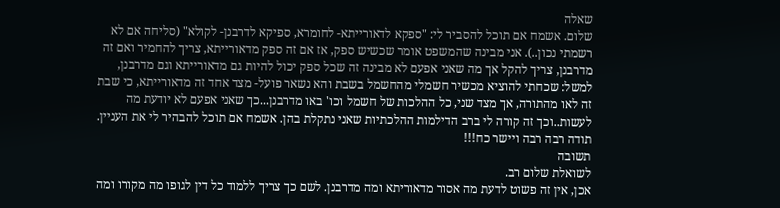שאלה
שלום. אשמח אם תוכל להסביר לי: "ספקא לדאורייתא- לחומרא, ספיקא לדרבנן- לקולא" (סליחה אם לא רשמתי נכון..). אני מבינה שהמשפט אומר שכשיש ספק, אז אם זה ספק מדאורייתא, צריך להחמיר ואם זה מדרבנן, צריך להקל אך מה שאני אפעם לא מבינה זה שכל ספק יכול להיות גם מדאורייתא וגם מדרבנן, למשל: שכחתי להוציא מכשיר חשמלי מהחשמל בשבת והא נשאר פועל- מצד אחד זה מדאורייתא, כי שבת זה לאו מהתורה, אך מצד שני, כל ההלכות של חשמל וכו' באו מדרבנן...כך שאני אפעם לא יודעת מה לעשות..וכך זה קורה לי ברב הדילמות ההלכתיות שאני נתקלת בהן. אשמח אם תוכל להבהיר לי את העניין. תודה רבה רבה ויישר כח!!!
תשובה
לשואלת שלום רב.
אכן, אין זה פשוט לדעת מה אסור מדאוריתא ומה מדרבנן. לשם כך צריך ללמוד כל דין לגופו מה מקורו ומה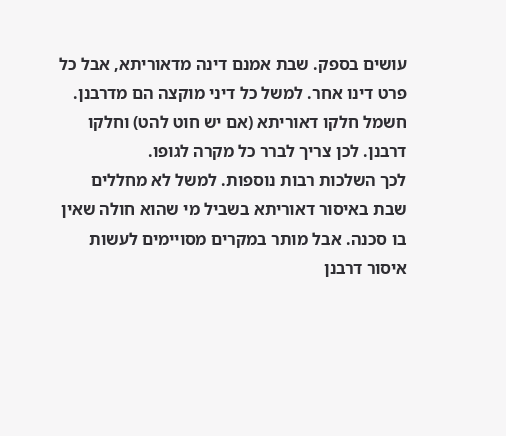עושים בספק. שבת אמנם דינה מדאוריתא, אבל כל פרט דינו אחר. למשל כל דיני מוקצה הם מדרבנן. חשמל חלקו דאוריתא (אם יש חוט להט) וחלקו דרבנן. לכן צריך לברר כל מקרה לגופו.
לכך השלכות רבות נוספות. למשל לא מחללים שבת באיסור דאוריתא בשביל מי שהוא חולה שאין בו סכנה. אבל מותר במקרים מסויימים לעשות איסור דרבנן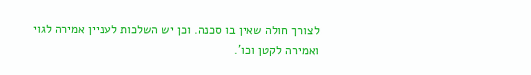לצורך חולה שאין בו סכנה. וכן יש השלכות לעניין אמירה לגוי ואמירה לקטן וכו'.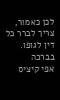לכן כאמור, צריך לברר כל דין לגופו.
בברכה
אפי קיציס